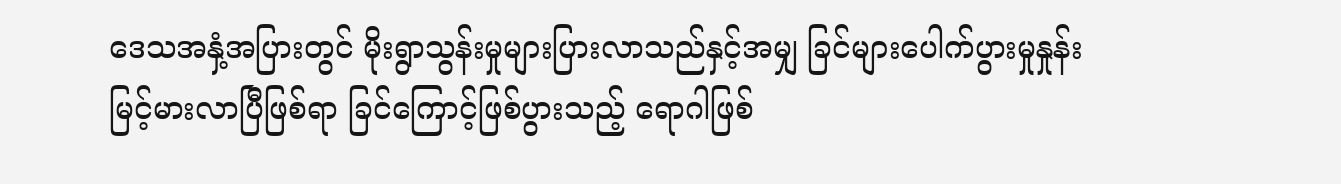ဒေသအနှံ့အပြားတွင် မိုးရွာသွန်းမှုများပြားလာသည်နှင့်အမျှ ခြင်များပေါက်ပွားမှုနှုန်း မြင့်မားလာပြီဖြစ်ရာ ခြင်ကြောင့်ဖြစ်ပွားသည့် ရောဂါဖြစ်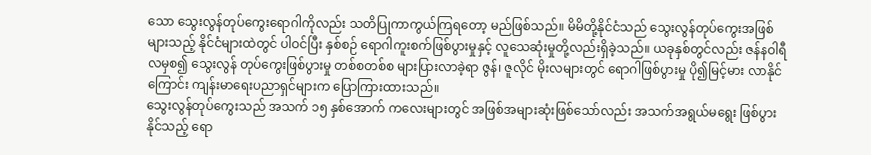သော သွေးလွန်တုပ်ကွေးရောဂါကိုလည်း သတိပြုကာကွယ်ကြရတော့ မည်ဖြစ်သည်။ မိမိတို့နိုင်ငံသည် သွေးလွန်တုပ်ကွေးအဖြစ်များသည့် နိုင်ငံများထဲတွင် ပါဝင်ပြီး နှစ်စဉ် ရောဂါကူးစက်ဖြစ်ပွားမှုနှင့် လူသေဆုံးမှုတို့လည်းရှိခဲ့သည်။ ယခုနှစ်တွင်လည်း ဇန်နဝါရီလမှစ၍ သွေးလွန် တုပ်ကွေးဖြစ်ပွားမှု တစ်စတစ်စ များပြားလာခဲ့ရာ ဇွန်၊ ဇူလိုင် မိုးလများတွင် ရောဂါဖြစ်ပွားမှု ပို၍မြင့်မား လာနိုင်ကြောင်း ကျန်းမာရေးပညာရှင်များက ပြောကြားထားသည်။
သွေးလွန်တုပ်ကွေးသည် အသက် ၁၅ နှစ်အောက် ကလေးများတွင် အဖြစ်အများဆုံးဖြစ်သော်လည်း အသက်အရွယ်မရွေး ဖြစ်ပွားနိုင်သည့် ရော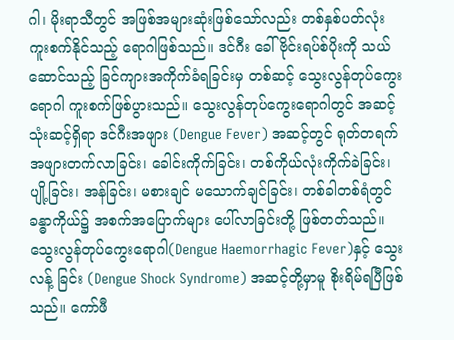ဂါ၊ မိုးရာသီတွင် အဖြစ်အများဆုံးဖြစ်သော်လည်း တစ်နှစ်ပတ်လုံး ကူးစက်နိုင်သည့် ရောဂါဖြစ်သည်။ ဒင်ဂီး ခေါ် ဗိုင်းရပ်စ်ပိုးကို သယ်ဆောင်သည့် ခြင်ကျားအကိုက်ခံရခြင်းမှ တစ်ဆင့် သွေးလွန်တုပ်ကွေးရောဂါ ကူးစက်ဖြစ်ပွားသည်။ သွေးလွန်တုပ်ကွေးရောဂါတွင် အဆင့် သုံးဆင့်ရှိရာ ဒင်ဂီးအဖျား (Dengue Fever) အဆင့်တွင် ရုတ်တရက် အဖျားတက်လာခြင်း၊ ခေါင်းကိုက်ခြင်း၊ တစ်ကိုယ်လုံးကိုက်ခဲခြင်း၊ ပျို့ခြင်း၊ အန်ခြင်း၊ မစားချင် မသောက်ချင်ခြင်း၊ တစ်ခါတစ်ရံတွင် ခန္ဓာကိုယ်၌ အစက်အပြောက်များ ပေါ်လာခြင်းတို့ ဖြစ်တတ်သည်။ သွေးလွန်တုပ်ကွေးရောဂါ(Dengue Haemorrhagic Fever)နှင့် သွေးလန့် ခြင်း (Dengue Shock Syndrome) အဆင့်တို့မှာမူ စိုးရိမ်ရပြီဖြစ် သည်။ ကော်ဖီ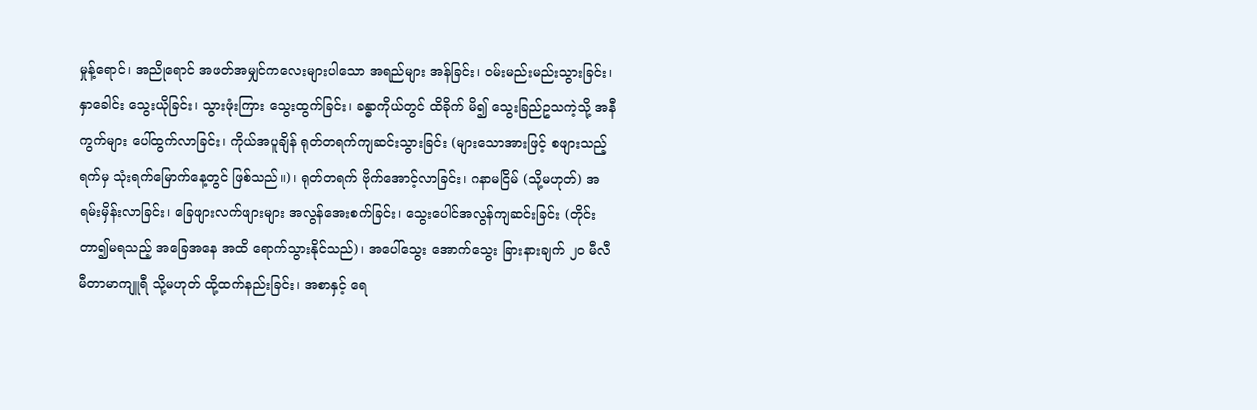မှုန့်ရောင်၊ အညိုရောင် အဖတ်အမျှင်ကလေးများပါသော အရည်များ အန်ခြင်း၊ ဝမ်းမည်းမည်းသွားခြင်း၊ နှာခေါင်း သွေးယိုခြင်း၊ သွားဖုံးကြား သွေးထွက်ခြင်း၊ ခန္ဓာကိုယ်တွင် ထိခိုက် မိ၍ သွေးခြည်ဥသကဲ့သို့ အနီကွက်များ ပေါ်ထွက်လာခြင်း၊ ကိုယ်အပူချိန် ရုတ်တရက်ကျဆင်းသွားခြင်း (များသောအားဖြင့် စဖျားသည့်ရက်မှ သုံးရက်မြောက်နေ့တွင် ဖြစ်သည်။)၊ ရုတ်တရက် ဗိုက်အောင့်လာခြင်း၊ ဂနာမငြိမ် (သို့မဟုတ်) အရမ်းမှိန်းလာခြင်း၊ ခြေဖျားလက်ဖျားများ အလွန်အေးစက်ခြင်း၊ သွေးပေါင်အလွန်ကျဆင်းခြင်း (တိုင်းတာ၍မရသည့် အခြေအနေ အထိ ရောက်သွားနိုင်သည်)၊ အပေါ်သွေး အောက်သွေး ခြားနားချက် ၂၀ မီလီမီတာမာကျူရီ သို့မဟုတ် ထို့ထက်နည်းခြင်း၊ အစာနှင့် ရေ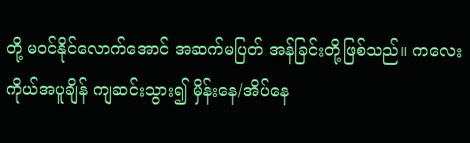တို့ မဝင်နိုင်လောက်အောင် အဆက်မပြတ် အန်ခြင်းတို့ဖြစ်သည်။ ကလေးကိုယ်အပူချိန် ကျဆင်းသွား၍ မှိန်းနေ/အိပ်နေ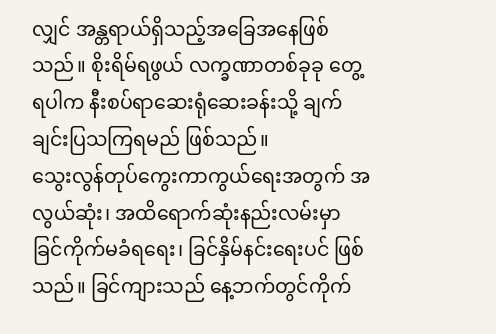လျှင် အန္တရာယ်ရှိသည့်အခြေအနေဖြစ်သည်။ စိုးရိမ်ရဖွယ် လက္ခဏာတစ်ခုခု တွေ့ရပါက နီးစပ်ရာဆေးရုံဆေးခန်းသို့ ချက်ချင်းပြသကြရမည် ဖြစ်သည်။
သွေးလွန်တုပ်ကွေးကာကွယ်ရေးအတွက် အလွယ်ဆုံး၊ အထိရောက်ဆုံးနည်းလမ်းမှာ ခြင်ကိုက်မခံရရေး၊ ခြင်နှိမ်နင်းရေးပင် ဖြစ်သည်။ ခြင်ကျားသည် နေ့ဘက်တွင်ကိုက်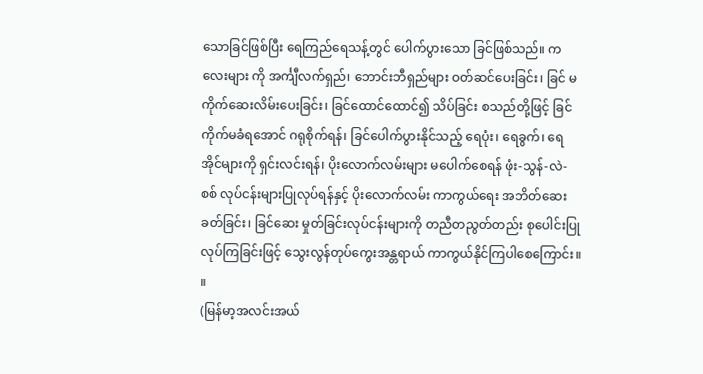သောခြင်ဖြစ်ပြီး ရေကြည်ရေသန့်တွင် ပေါက်ပွားသော ခြင်ဖြစ်သည်။ ကလေးများ ကို အင်္ကျီလက်ရှည်၊ ဘောင်းဘီရှည်များ ဝတ်ဆင်ပေးခြင်း၊ ခြင် မကိုက်ဆေးလိမ်းပေးခြင်း၊ ခြင်ထောင်ထောင်၍ သိပ်ခြင်း စသည်တို့ဖြင့် ခြင်ကိုက်မခံရအောင် ဂရုစိုက်ရန်၊ ခြင်ပေါက်ပွားနိုင်သည့် ရေပုံး၊ ရေခွက်၊ ရေအိုင်များကို ရှင်းလင်းရန်၊ ပိုးလောက်လမ်းများ မပေါက်စေရန် ဖုံး-သွန်-လဲ-စစ် လုပ်ငန်းများပြုလုပ်ရန်နှင့် ပိုးလောက်လမ်း ကာကွယ်ရေး အဘိတ်ဆေးခတ်ခြင်း၊ ခြင်ဆေး မှုတ်ခြင်းလုပ်ငန်းများကို တညီတညွတ်တည်း စုပေါင်းပြုလုပ်ကြခြင်းဖြင့် သွေးလွန်တုပ်ကွေးအန္တရာယ် ကာကွယ်နိုင်ကြပါစေကြောင်း။ ။
(မြန်မာ့အလင်းအယ်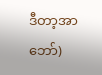ဒီတာ့အာဘော်)